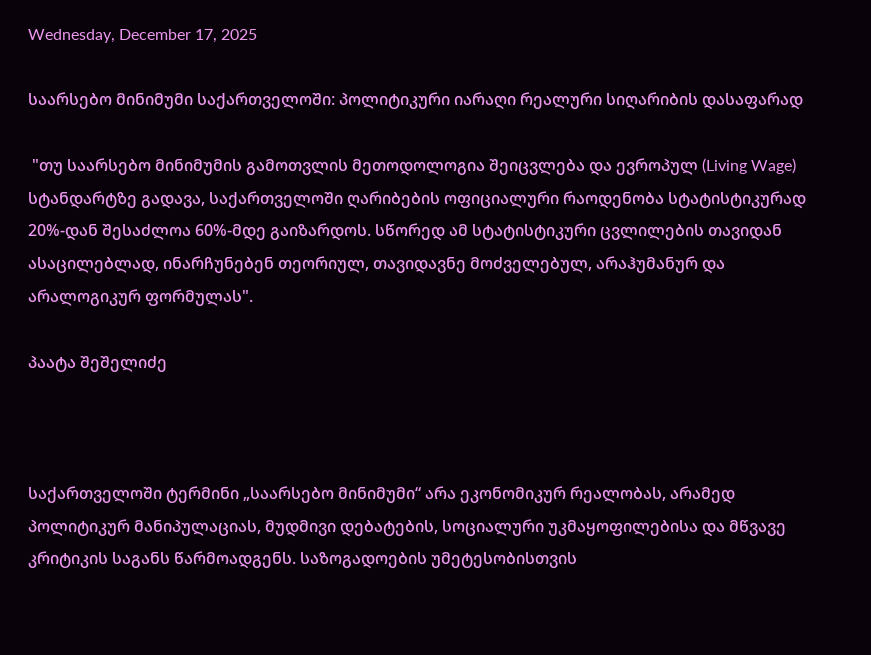Wednesday, December 17, 2025

საარსებო მინიმუმი საქართველოში: პოლიტიკური იარაღი რეალური სიღარიბის დასაფარად

 "თუ საარსებო მინიმუმის გამოთვლის მეთოდოლოგია შეიცვლება და ევროპულ (Living Wage) სტანდარტზე გადავა, საქართველოში ღარიბების ოფიციალური რაოდენობა სტატისტიკურად 20%-დან შესაძლოა 60%-მდე გაიზარდოს. სწორედ ამ სტატისტიკური ცვლილების თავიდან ასაცილებლად, ინარჩუნებენ თეორიულ, თავიდავნე მოძველებულ, არაჰუმანურ და არალოგიკურ ფორმულას".

პაატა შეშელიძე



საქართველოში ტერმინი „საარსებო მინიმუმი“ არა ეკონომიკურ რეალობას, არამედ პოლიტიკურ მანიპულაციას, მუდმივი დებატების, სოციალური უკმაყოფილებისა და მწვავე კრიტიკის საგანს წარმოადგენს. საზოგადოების უმეტესობისთვის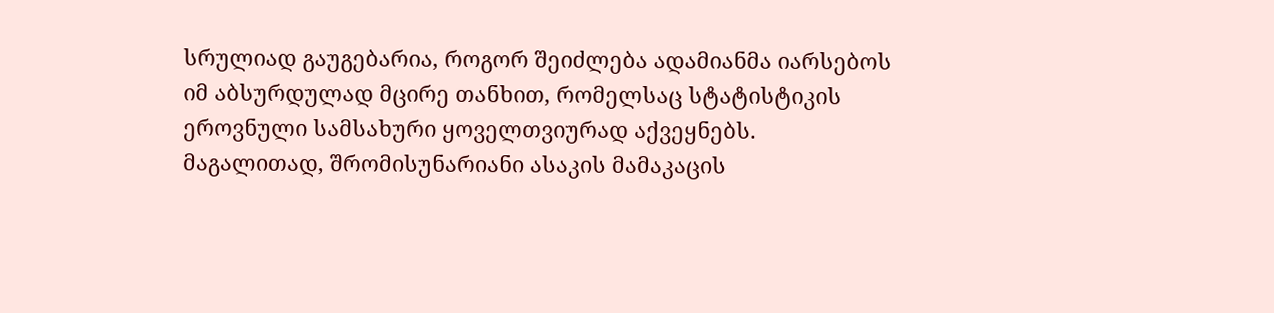სრულიად გაუგებარია, როგორ შეიძლება ადამიანმა იარსებოს იმ აბსურდულად მცირე თანხით, რომელსაც სტატისტიკის ეროვნული სამსახური ყოველთვიურად აქვეყნებს.
მაგალითად, შრომისუნარიანი ასაკის მამაკაცის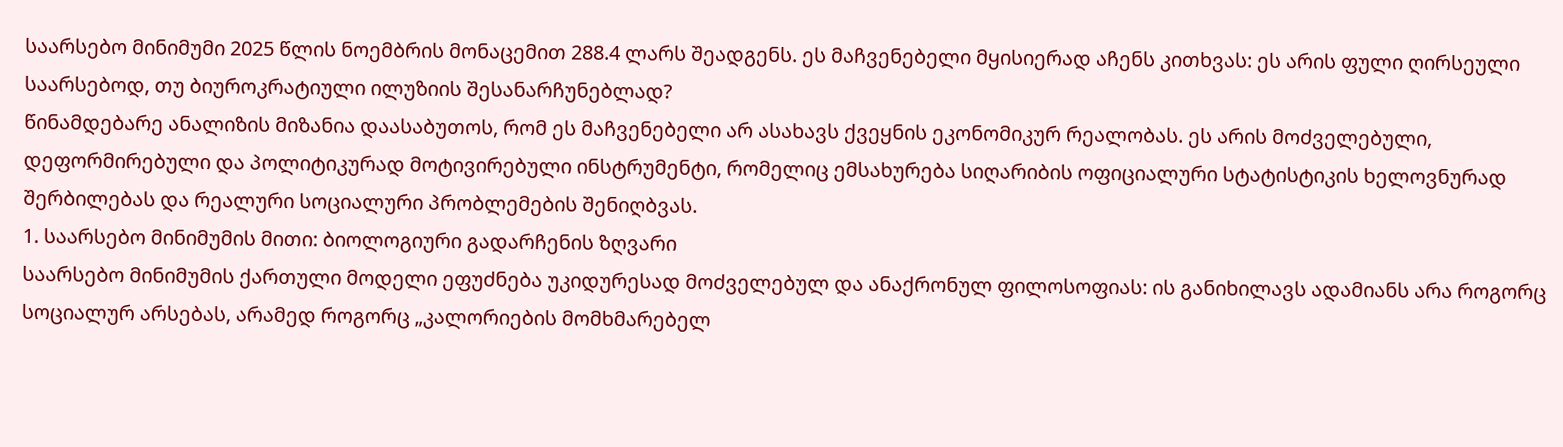საარსებო მინიმუმი 2025 წლის ნოემბრის მონაცემით 288.4 ლარს შეადგენს. ეს მაჩვენებელი მყისიერად აჩენს კითხვას: ეს არის ფული ღირსეული საარსებოდ, თუ ბიუროკრატიული ილუზიის შესანარჩუნებლად?
წინამდებარე ანალიზის მიზანია დაასაბუთოს, რომ ეს მაჩვენებელი არ ასახავს ქვეყნის ეკონომიკურ რეალობას. ეს არის მოძველებული, დეფორმირებული და პოლიტიკურად მოტივირებული ინსტრუმენტი, რომელიც ემსახურება სიღარიბის ოფიციალური სტატისტიკის ხელოვნურად შერბილებას და რეალური სოციალური პრობლემების შენიღბვას.
1. საარსებო მინიმუმის მითი: ბიოლოგიური გადარჩენის ზღვარი
საარსებო მინიმუმის ქართული მოდელი ეფუძნება უკიდურესად მოძველებულ და ანაქრონულ ფილოსოფიას: ის განიხილავს ადამიანს არა როგორც სოციალურ არსებას, არამედ როგორც „კალორიების მომხმარებელ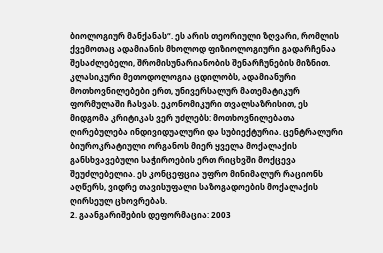ბიოლოგიურ მანქანას“. ეს არის თეორიული ზღვარი, რომლის ქვემოთაც ადამიანის მხოლოდ ფიზიოლოგიური გადარჩენაა შესაძლებელი, შრომისუნარიანობის შენარჩუნების მიზნით.
კლასიკური მეთოდოლოგია ცდილობს, ადამიანური მოთხოვნილებები ერთ, უნივერსალურ მათემატიკურ ფორმულაში ჩასვას. ეკონომიკური თვალსაზრისით, ეს მიდგომა კრიტიკას ვერ უძლებს: მოთხოვნილებათა ღირებულება ინდივიდუალური და სუბიექტურია. ცენტრალური ბიუროკრატიული ორგანოს მიერ ყველა მოქალაქის განსხვავებული საჭიროების ერთ რიცხვში მოქცევა შეუძლებელია. ეს კონცეფცია უფრო მინიმალურ რაციონს აღწერს, ვიდრე თავისუფალი საზოგადოების მოქალაქის ღირსეულ ცხოვრებას.
2. გაანგარიშების დეფორმაცია: 2003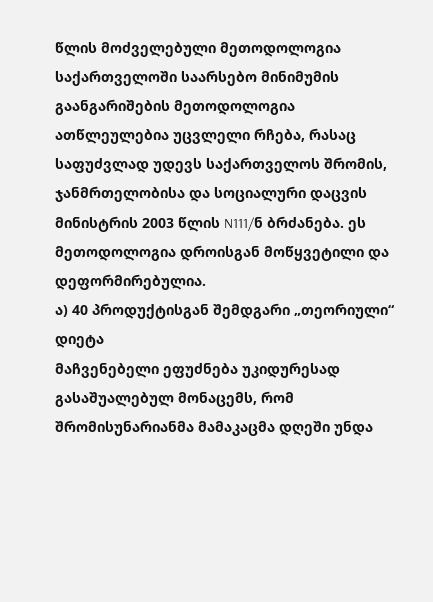წლის მოძველებული მეთოდოლოგია
საქართველოში საარსებო მინიმუმის გაანგარიშების მეთოდოლოგია ათწლეულებია უცვლელი რჩება, რასაც საფუძვლად უდევს საქართველოს შრომის, ჯანმრთელობისა და სოციალური დაცვის მინისტრის 2003 წლის N111/ნ ბრძანება. ეს მეთოდოლოგია დროისგან მოწყვეტილი და დეფორმირებულია.
ა) 40 პროდუქტისგან შემდგარი „თეორიული“ დიეტა
მაჩვენებელი ეფუძნება უკიდურესად გასაშუალებულ მონაცემს, რომ შრომისუნარიანმა მამაკაცმა დღეში უნდა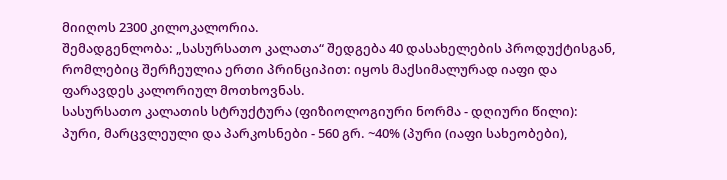მიიღოს 2300 კილოკალორია.
შემადგენლობა: „სასურსათო კალათა“ შედგება 40 დასახელების პროდუქტისგან, რომლებიც შერჩეულია ერთი პრინციპით: იყოს მაქსიმალურად იაფი და ფარავდეს კალორიულ მოთხოვნას.
სასურსათო კალათის სტრუქტურა (ფიზიოლოგიური ნორმა - დღიური წილი):
პური, მარცვლეული და პარკოსნები - 560 გრ. ~40% (პური (იაფი სახეობები),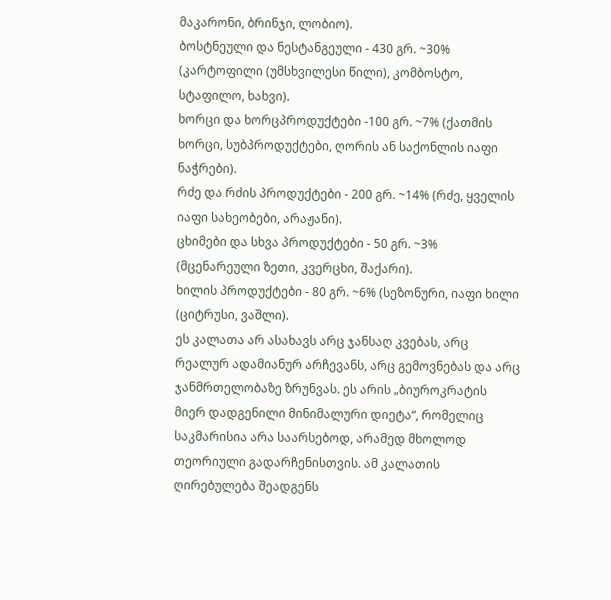მაკარონი, ბრინჯი, ლობიო).
ბოსტნეული და ნესტანგეული - 430 გრ. ~30% (კარტოფილი (უმსხვილესი წილი), კომბოსტო, სტაფილო, ხახვი).
ხორცი და ხორცპროდუქტები -100 გრ. ~7% (ქათმის ხორცი, სუბპროდუქტები, ღორის ან საქონლის იაფი ნაჭრები).
რძე და რძის პროდუქტები - 200 გრ. ~14% (რძე, ყველის იაფი სახეობები, არაჟანი).
ცხიმები და სხვა პროდუქტები - 50 გრ. ~3% (მცენარეული ზეთი, კვერცხი, შაქარი).
ხილის პროდუქტები - 80 გრ. ~6% (სეზონური, იაფი ხილი (ციტრუსი, ვაშლი).
ეს კალათა არ ასახავს არც ჯანსაღ კვებას, არც რეალურ ადამიანურ არჩევანს, არც გემოვნებას და არც ჯანმრთელობაზე ზრუნვას. ეს არის „ბიუროკრატის მიერ დადგენილი მინიმალური დიეტა“, რომელიც საკმარისია არა საარსებოდ, არამედ მხოლოდ თეორიული გადარჩენისთვის. ამ კალათის ღირებულება შეადგენს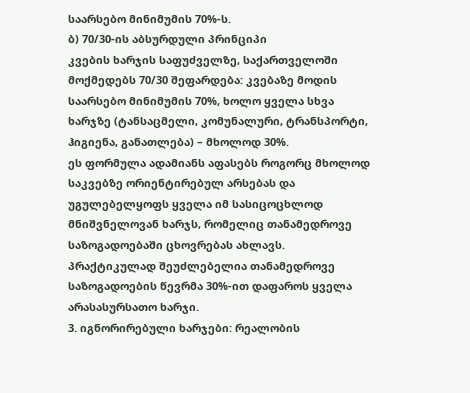საარსებო მინიმუმის 70%-ს.
ბ) 70/30-ის აბსურდული პრინციპი
კვების ხარჯის საფუძველზე, საქართველოში მოქმედებს 70/30 შეფარდება: კვებაზე მოდის საარსებო მინიმუმის 70%, ხოლო ყველა სხვა ხარჯზე (ტანსაცმელი, კომუნალური, ტრანსპორტი, ჰიგიენა, განათლება) – მხოლოდ 30%.
ეს ფორმულა ადამიანს აფასებს როგორც მხოლოდ საკვებზე ორიენტირებულ არსებას და უგულებელყოფს ყველა იმ სასიცოცხლოდ მნიშვნელოვან ხარჯს, რომელიც თანამედროვე საზოგადოებაში ცხოვრებას ახლავს. პრაქტიკულად შეუძლებელია თანამედროვე საზოგადოების წევრმა 30%-ით დაფაროს ყველა არასასურსათო ხარჯი.
3. იგნორირებული ხარჯები: რეალობის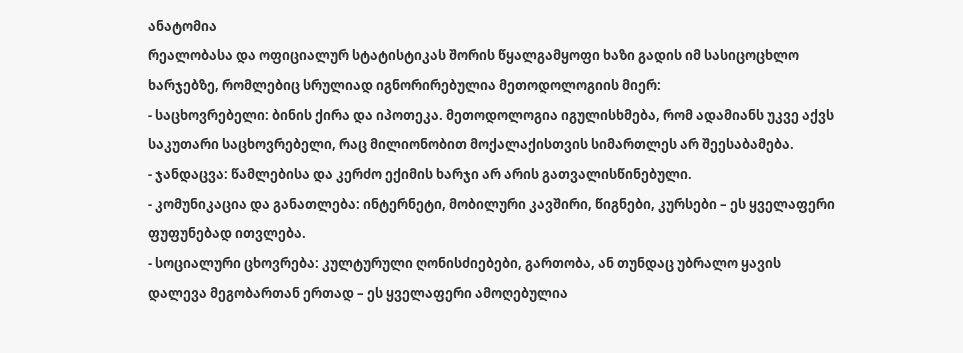ანატომია
რეალობასა და ოფიციალურ სტატისტიკას შორის წყალგამყოფი ხაზი გადის იმ სასიცოცხლო ხარჯებზე, რომლებიც სრულიად იგნორირებულია მეთოდოლოგიის მიერ:
- საცხოვრებელი: ბინის ქირა და იპოთეკა. მეთოდოლოგია იგულისხმება, რომ ადამიანს უკვე აქვს საკუთარი საცხოვრებელი, რაც მილიონობით მოქალაქისთვის სიმართლეს არ შეესაბამება.
- ჯანდაცვა: წამლებისა და კერძო ექიმის ხარჯი არ არის გათვალისწინებული.
- კომუნიკაცია და განათლება: ინტერნეტი, მობილური კავშირი, წიგნები, კურსები – ეს ყველაფერი ფუფუნებად ითვლება.
- სოციალური ცხოვრება: კულტურული ღონისძიებები, გართობა, ან თუნდაც უბრალო ყავის დალევა მეგობართან ერთად – ეს ყველაფერი ამოღებულია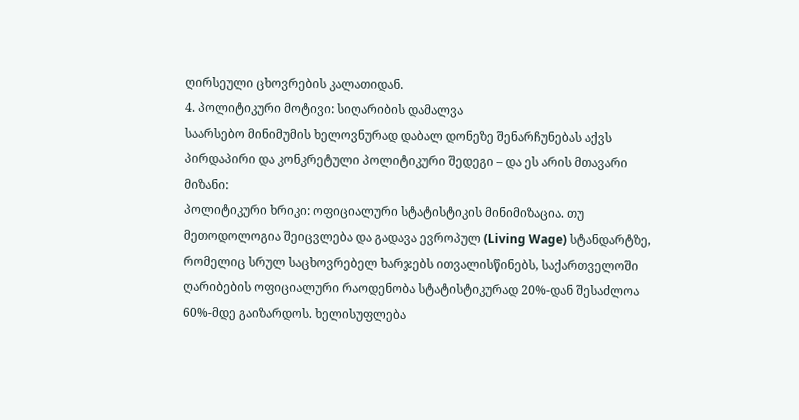ღირსეული ცხოვრების კალათიდან.
4. პოლიტიკური მოტივი: სიღარიბის დამალვა
საარსებო მინიმუმის ხელოვნურად დაბალ დონეზე შენარჩუნებას აქვს პირდაპირი და კონკრეტული პოლიტიკური შედეგი – და ეს არის მთავარი მიზანი:
პოლიტიკური ხრიკი: ოფიციალური სტატისტიკის მინიმიზაცია. თუ მეთოდოლოგია შეიცვლება და გადავა ევროპულ (Living Wage) სტანდარტზე, რომელიც სრულ საცხოვრებელ ხარჯებს ითვალისწინებს, საქართველოში ღარიბების ოფიციალური რაოდენობა სტატისტიკურად 20%-დან შესაძლოა 60%-მდე გაიზარდოს. ხელისუფლება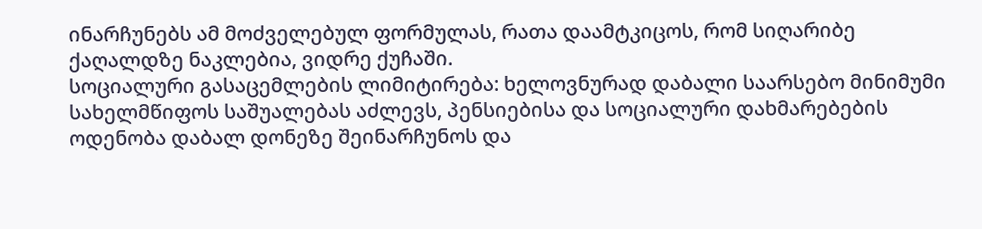ინარჩუნებს ამ მოძველებულ ფორმულას, რათა დაამტკიცოს, რომ სიღარიბე ქაღალდზე ნაკლებია, ვიდრე ქუჩაში.
სოციალური გასაცემლების ლიმიტირება: ხელოვნურად დაბალი საარსებო მინიმუმი სახელმწიფოს საშუალებას აძლევს, პენსიებისა და სოციალური დახმარებების ოდენობა დაბალ დონეზე შეინარჩუნოს და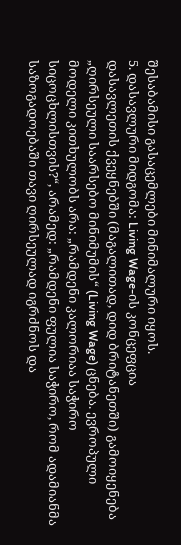შესაბამისი გასაცემლები მინიმალური იყოს.
5. დასავლური მიდგომა: Living Wage-ის კონცეფცია
დასავლეთის ქვეყნებში (მაგალითად, დიდ ბრიტანეთში) გამოიყენება „ღირსეული საარსებო მინიმუმის“ (Living Wage) ცნება. ევროპული მოდელი კითხულობს არა: „რამდენი კალორიაა საჭირო სიცოცხლისთვის?“, არამედ: „რამდენი ფულია საჭირო, რომ ადამიანმა საზოგადოებაში თავი ღირსეულად იგრძნოს და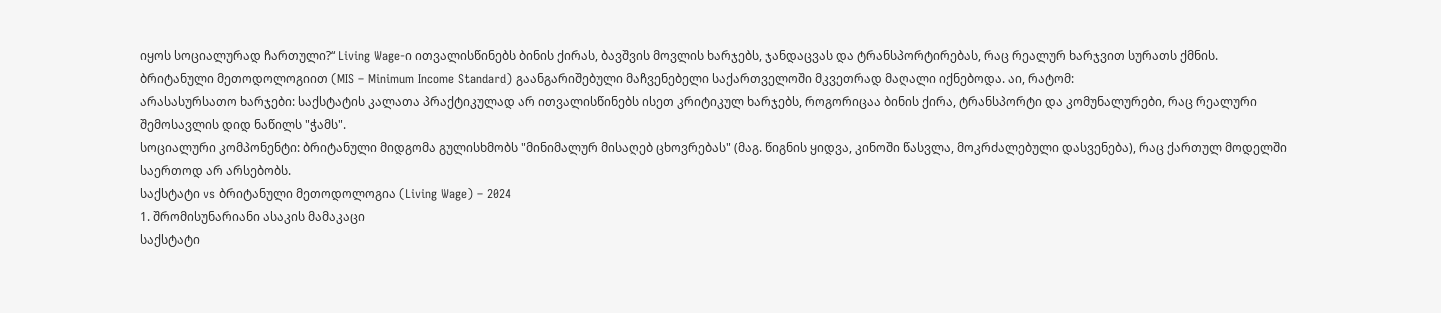იყოს სოციალურად ჩართული?“ Living Wage-ი ითვალისწინებს ბინის ქირას, ბავშვის მოვლის ხარჯებს, ჯანდაცვას და ტრანსპორტირებას, რაც რეალურ ხარჯვით სურათს ქმნის.
ბრიტანული მეთოდოლოგიით (MIS – Minimum Income Standard) გაანგარიშებული მაჩვენებელი საქართველოში მკვეთრად მაღალი იქნებოდა. აი, რატომ:
არასასურსათო ხარჯები: საქსტატის კალათა პრაქტიკულად არ ითვალისწინებს ისეთ კრიტიკულ ხარჯებს, როგორიცაა ბინის ქირა, ტრანსპორტი და კომუნალურები, რაც რეალური შემოსავლის დიდ ნაწილს "ჭამს".
სოციალური კომპონენტი: ბრიტანული მიდგომა გულისხმობს "მინიმალურ მისაღებ ცხოვრებას" (მაგ. წიგნის ყიდვა, კინოში წასვლა, მოკრძალებული დასვენება), რაც ქართულ მოდელში საერთოდ არ არსებობს.
საქსტატი vs ბრიტანული მეთოდოლოგია (Living Wage) – 2024
1. შრომისუნარიანი ასაკის მამაკაცი
საქსტატი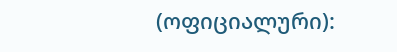(ოფიციალური):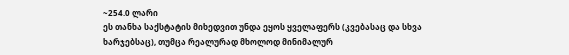~254.0 ლარი
ეს თანხა საქსტატის მიხედვით უნდა ეყოს ყველაფერს (კვებასაც და სხვა ხარჯებსაც), თუმცა რეალურად მხოლოდ მინიმალურ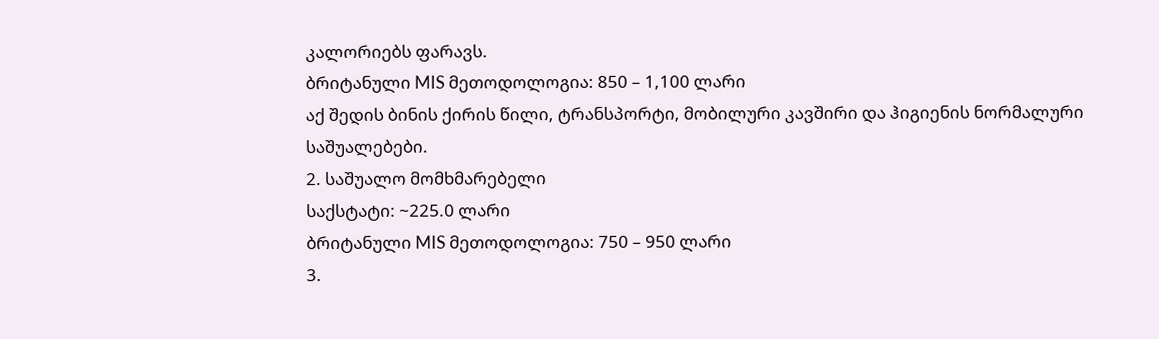კალორიებს ფარავს.
ბრიტანული MIS მეთოდოლოგია: 850 – 1,100 ლარი
აქ შედის ბინის ქირის წილი, ტრანსპორტი, მობილური კავშირი და ჰიგიენის ნორმალური საშუალებები.
2. საშუალო მომხმარებელი
საქსტატი: ~225.0 ლარი
ბრიტანული MIS მეთოდოლოგია: 750 – 950 ლარი
3.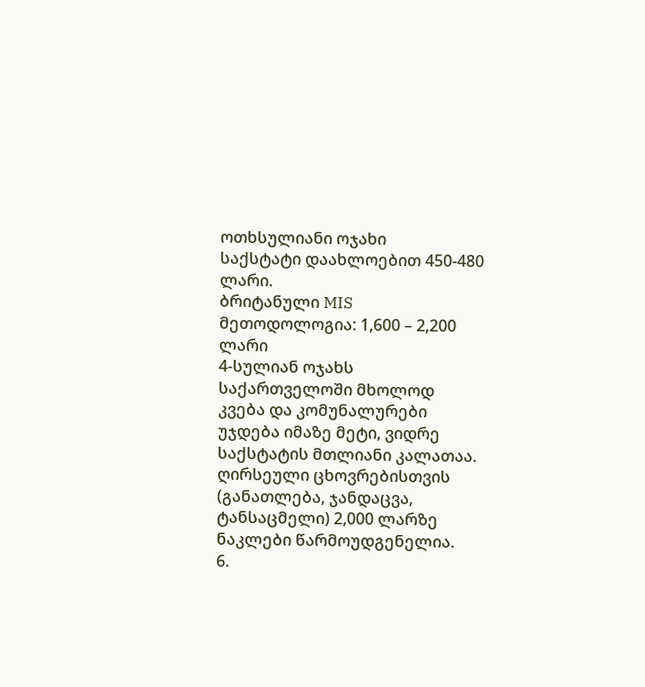ოთხსულიანი ოჯახი
საქსტატი დაახლოებით 450-480 ლარი.
ბრიტანული MIS მეთოდოლოგია: 1,600 – 2,200 ლარი
4-სულიან ოჯახს საქართველოში მხოლოდ კვება და კომუნალურები უჯდება იმაზე მეტი, ვიდრე საქსტატის მთლიანი კალათაა.
ღირსეული ცხოვრებისთვის (განათლება, ჯანდაცვა, ტანსაცმელი) 2,000 ლარზე ნაკლები წარმოუდგენელია.
6.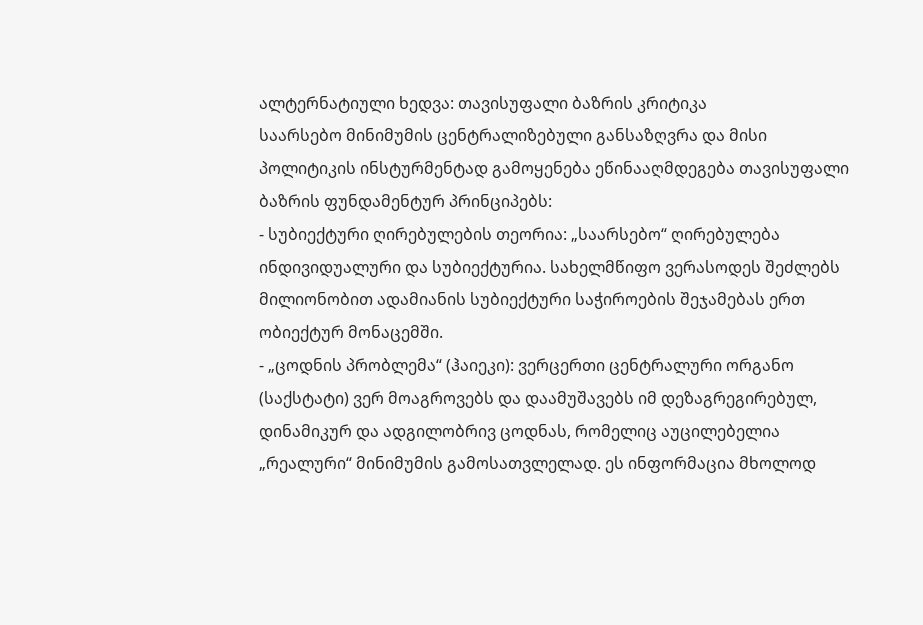ალტერნატიული ხედვა: თავისუფალი ბაზრის კრიტიკა
საარსებო მინიმუმის ცენტრალიზებული განსაზღვრა და მისი პოლიტიკის ინსტურმენტად გამოყენება ეწინააღმდეგება თავისუფალი ბაზრის ფუნდამენტურ პრინციპებს:
- სუბიექტური ღირებულების თეორია: „საარსებო“ ღირებულება ინდივიდუალური და სუბიექტურია. სახელმწიფო ვერასოდეს შეძლებს მილიონობით ადამიანის სუბიექტური საჭიროების შეჯამებას ერთ ობიექტურ მონაცემში.
- „ცოდნის პრობლემა“ (ჰაიეკი): ვერცერთი ცენტრალური ორგანო (საქსტატი) ვერ მოაგროვებს და დაამუშავებს იმ დეზაგრეგირებულ, დინამიკურ და ადგილობრივ ცოდნას, რომელიც აუცილებელია „რეალური“ მინიმუმის გამოსათვლელად. ეს ინფორმაცია მხოლოდ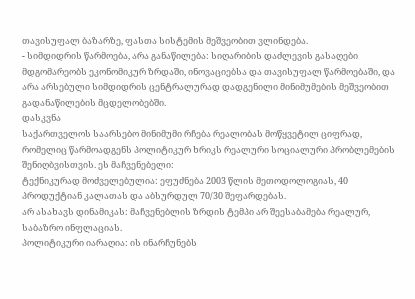თავისუფალ ბაზარზე, ფასთა სისტემის მეშვეობით ვლინდება.
- სიმდიდრის წარმოება, არა განაწილება: სიღარიბის დაძლევის გასაღები მდგომარეობს ეკონომიკურ ზრდაში, ინოვაციებსა და თავისუფალ წარმოებაში, და არა არსებული სიმდიდრის ცენტრალურად დადგენილი მინიმუმების მეშვეობით გადანაწილების მცდელობებში.
დასკვნა
საქართველოს საარსებო მინიმუმი რჩება რეალობას მოწყვეტილ ციფრად, რომელიც წარმოადგენს პოლიტიკურ ხრიკს რეალური სოციალური პრობლემების შენიღბვისთვის. ეს მაჩვენებელი:
ტექნიკურად მოძველებულია: ეფუძნება 2003 წლის მეთოდოლოგიას, 40 პროდუქტიან კალათას და აბსურდულ 70/30 შეფარდებას.
არ ასახავს დინამიკას: მაჩვენებლის ზრდის ტემპი არ შეესაბამება რეალურ, საბაზრო ინფლაციას.
პოლიტიკური იარაღია: ის ინარჩუნებს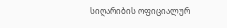სიღარიბის ოფიციალურ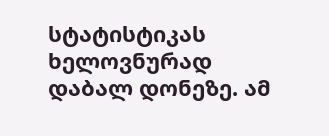სტატისტიკას ხელოვნურად დაბალ დონეზე. ამ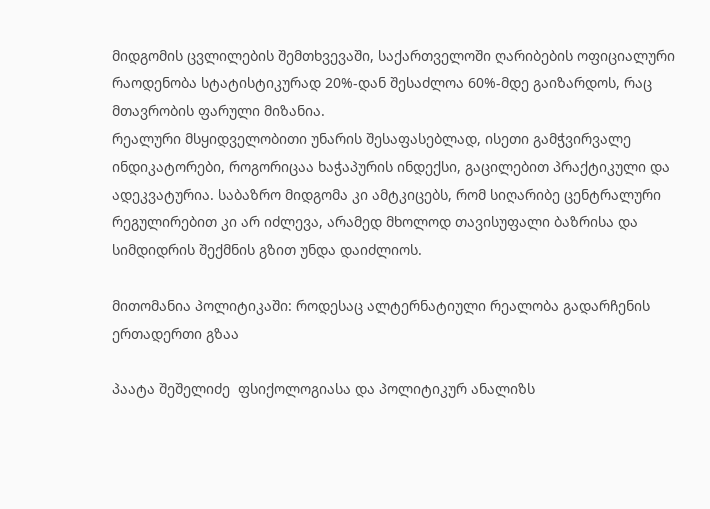მიდგომის ცვლილების შემთხვევაში, საქართველოში ღარიბების ოფიციალური რაოდენობა სტატისტიკურად 20%-დან შესაძლოა 60%-მდე გაიზარდოს, რაც მთავრობის ფარული მიზანია.
რეალური მსყიდველობითი უნარის შესაფასებლად, ისეთი გამჭვირვალე ინდიკატორები, როგორიცაა ხაჭაპურის ინდექსი, გაცილებით პრაქტიკული და ადეკვატურია. საბაზრო მიდგომა კი ამტკიცებს, რომ სიღარიბე ცენტრალური რეგულირებით კი არ იძლევა, არამედ მხოლოდ თავისუფალი ბაზრისა და სიმდიდრის შექმნის გზით უნდა დაიძლიოს.

მითომანია პოლიტიკაში: როდესაც ალტერნატიული რეალობა გადარჩენის ერთადერთი გზაა

პაატა შეშელიძე  ფსიქოლოგიასა და პოლიტიკურ ანალიზს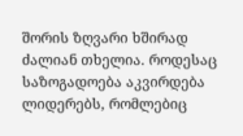შორის ზღვარი ხშირად ძალიან თხელია. როდესაც საზოგადოება აკვირდება ლიდერებს, რომლებიც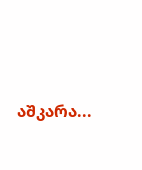აშკარა...